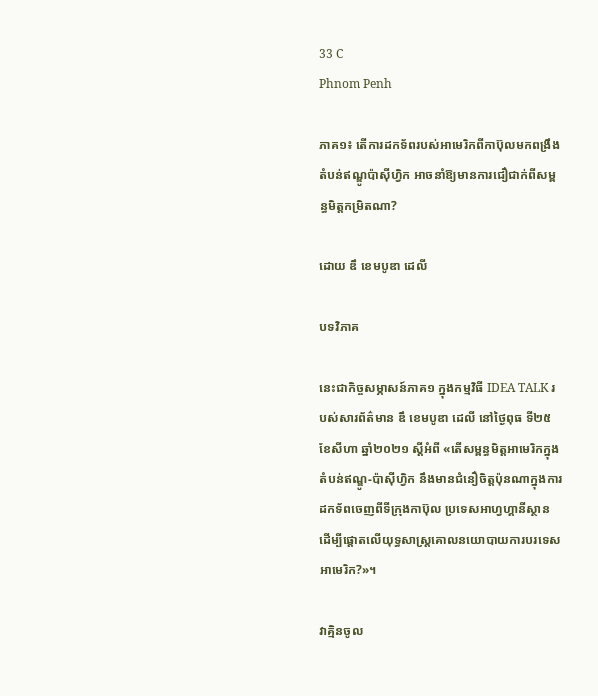33 C
Phnom Penh

ភាគ១៖ តើការដកទ័ពរបស់អាមេរិកពីកាប៊ុលមកពង្រឹងតំបន់ឥណ្ឌូប៉ាស៊ីហ្វិក អាចនាំឱ្យមានការជឿជាក់ពីសម្ពន្ធមិត្តកម្រិតណា?

ដោយ ឌឹ ខេមបូឌា ដេលី

បទវិភាគ

នេះជាកិច្ចសម្ភាសន៍ភាគ១ ក្នុងកម្មវិធី IDEA TALK របស់សារព័ត៌មាន ឌឹ ខេមបូឌា ដេលី នៅថ្ងៃពុធ ទី២៥ ខែសីហា ឆ្នាំ២០២១ ស្ដីអំពី «តើសម្ពន្ធមិត្តអាមេរិកក្នុងតំបន់ឥណ្ឌូ-ប៉ាស៊ីហ្វិក នឹងមានជំនឿចិត្តប៉ុនណាក្នុងការដកទ័ពចេញពីទីក្រុងកាប៊ុល ប្រទេសអាហ្វហ្គានីស្ថាន ដើម្បីផ្ដោតលើយុទ្ធសាស្ត្រគោលនយោបាយការបរទេសអាមេរិក?»។

វាគ្មិនចូល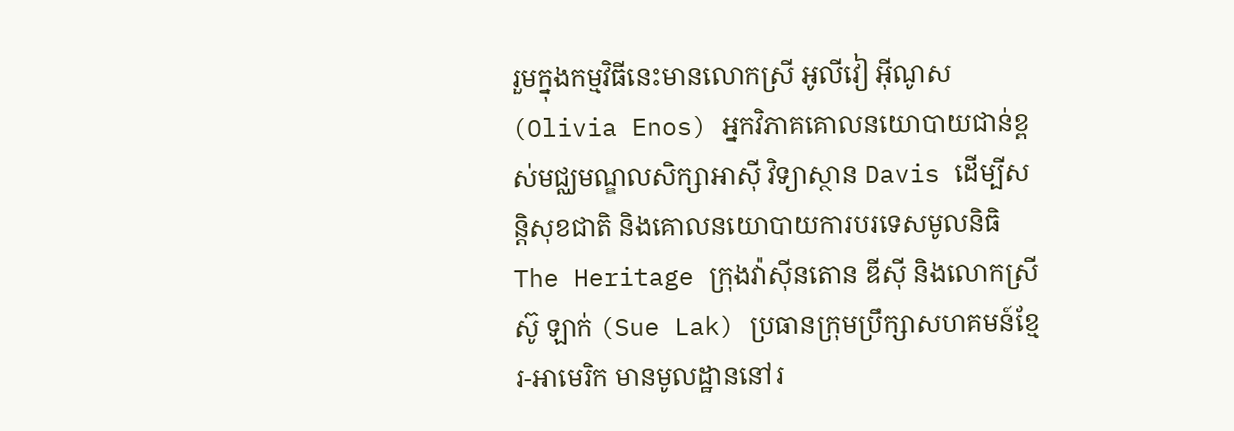រួមក្នុងកម្មវិធីនេះមានលោកស្រី អូលីវៀ អ៊ីណូស (Olivia Enos) អ្នកវិភាគគោលនយោបាយជាន់ខ្ពស់មជ្ឈមណ្ឌលសិក្សាអាស៊ី វិទ្យាស្ថាន Davis ដើម្បីសន្តិសុខជាតិ និងគោលនយោបាយការបរទេសមូលនិធិ The Heritage ក្រុងវ៉ាស៊ីនតោន ឌីស៊ី និងលោកស្រី ស៊ូ ឡាក់ (Sue Lak) ប្រធានក្រុមប្រឹក្សាសហគមន៍ខ្មែរ-អាមេរិក មានមូលដ្ឋាននៅរ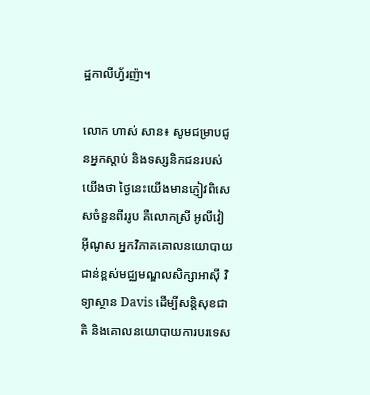ដ្ឋកាលីហ្វ័រញ៉ា។

លោក ហាស់ សាន៖ សូមជម្រាបជូនអ្នកស្តាប់ និងទស្សនិកជនរបស់យើងថា ថ្ងៃនេះយើងមានភ្ញៀវពិសេសចំនួនពីររូប គឺលោកស្រី អូលីវៀ អ៊ីណូស អ្នកវិភាគគោលនយោបាយជាន់ខ្ពស់មជ្ឈមណ្ឌលសិក្សាអាស៊ី វិទ្យាស្ថាន Davis ដើម្បីសន្តិសុខជាតិ និងគោលនយោបាយការបរទេស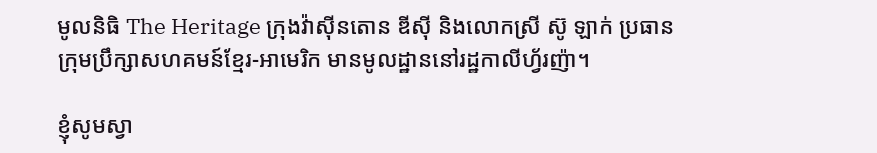មូលនិធិ The Heritage ក្រុងវ៉ាស៊ីនតោន ឌីស៊ី និងលោកស្រី ស៊ូ ឡាក់ ប្រធានក្រុមប្រឹក្សាសហគមន៍ខ្មែរ-អាមេរិក មានមូលដ្ឋាននៅរដ្ឋកាលីហ្វ័រញ៉ា។

ខ្ញុំសូមស្វា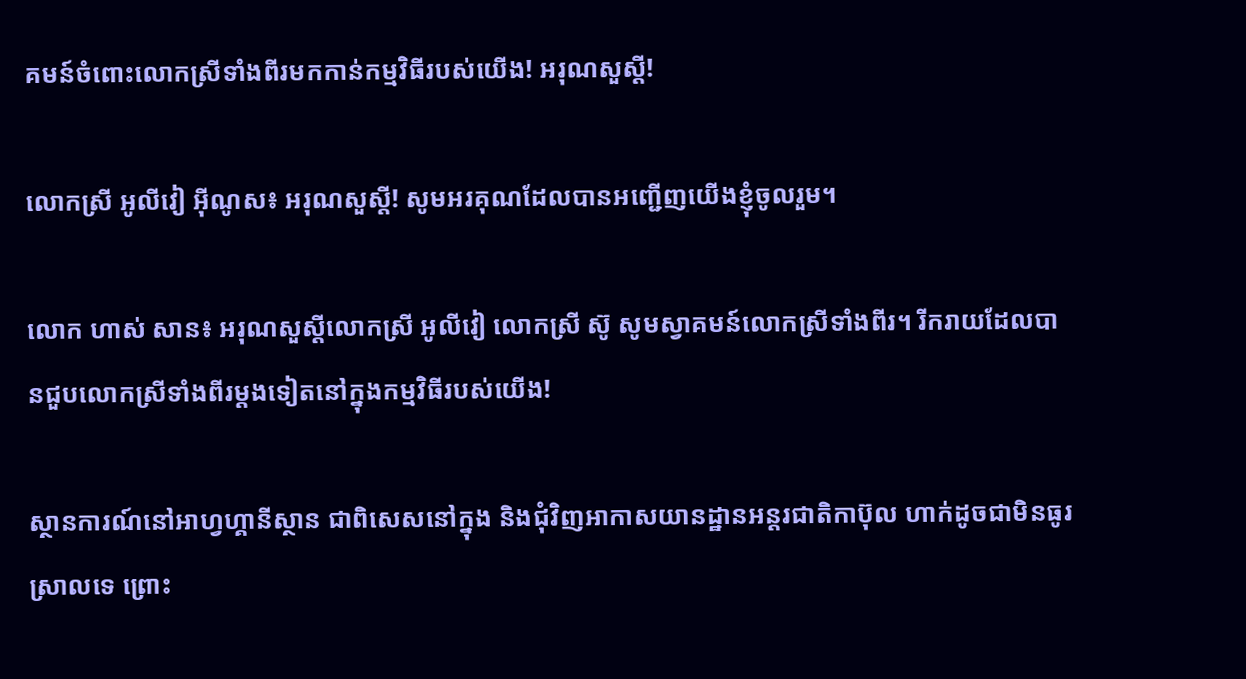គមន៍ចំពោះលោកស្រីទាំងពីរមកកាន់កម្មវិធីរបស់យើង! អរុណសួស្តី!

លោកស្រី អូលីវៀ អ៊ីណូស៖ អរុណសួស្តី! សូមអរគុណដែលបានអញ្ជើញយើងខ្ញុំចូលរួម។

លោក ហាស់ សាន៖ អរុណសួស្តីលោកស្រី អូលីវៀ លោកស្រី ស៊ូ សូមស្វាគមន៍លោកស្រីទាំងពីរ។ រីករាយដែលបានជួបលោកស្រីទាំងពីរម្តងទៀតនៅក្នុងកម្មវិធីរបស់យើង!

ស្ថានការណ៍នៅអាហ្វហ្គានីស្ថាន ជាពិសេសនៅក្នុង និងជុំវិញអាកាសយានដ្ឋានអន្តរជាតិកាប៊ុល ហាក់ដូចជាមិនធូរស្រាលទេ ព្រោះ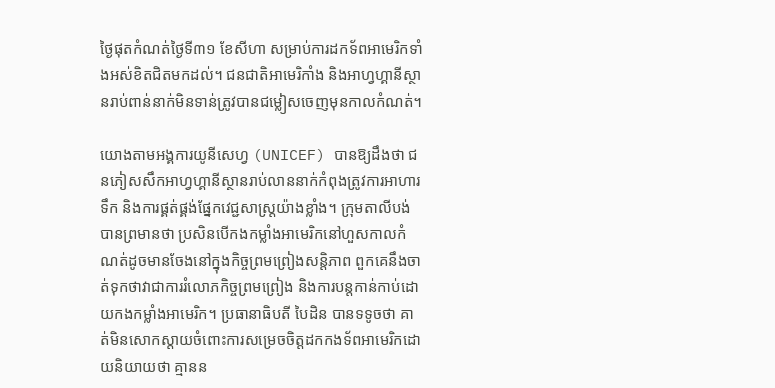ថ្ងៃផុតកំណត់ថ្ងៃទី៣១ ខែសីហា សម្រាប់ការដកទ័ពអាមេរិកទាំងអស់ខិតជិតមកដល់។ ជនជាតិអាមេរិកាំង និងអាហ្វហ្គានីស្ថានរាប់ពាន់នាក់មិនទាន់ត្រូវបានជម្លៀសចេញមុនកាលកំណត់។

យោងតាមអង្គការយូនីសេហ្វ (UNICEF) បានឱ្យដឹងថា ជនភៀសសឹកអាហ្វហ្គានីស្ថានរាប់លាននាក់កំពុងត្រូវការអាហារ ទឹក និងការផ្គត់ផ្គង់ផ្នែកវេជ្ជសាស្ត្រយ៉ាងខ្លាំង។ ក្រុមតាលីបង់បានព្រមានថា ប្រសិនបើកងកម្លាំងអាមេរិកនៅហួសកាលកំណត់ដូចមានចែងនៅក្នុងកិច្ចព្រមព្រៀងសន្តិភាព ពួកគេនឹងចាត់ទុកថាវាជាការរំលោភកិច្ចព្រមព្រៀង និងការបន្តកាន់កាប់ដោយកងកម្លាំងអាមេរិក។ ប្រធានាធិបតី បៃដិន បានទទូចថា គាត់មិនសោកស្តាយចំពោះការសម្រេចចិត្តដកកងទ័ពអាមេរិកដោយនិយាយថា គ្មានន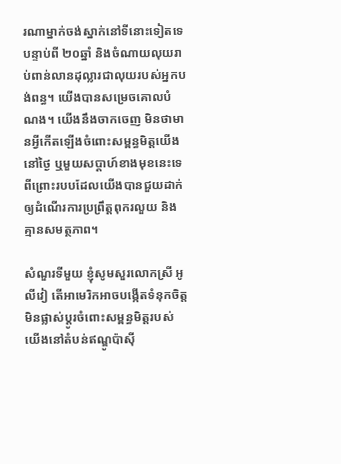រណាម្នាក់ចង់ស្នាក់នៅទីនោះទៀតទេបន្ទាប់ពី ២០ឆ្នាំ និងចំណាយលុយរាប់ពាន់លានដុល្លារជាលុយរបស់អ្នកបង់ពន្ធ។ យើងបានសម្រេចគោលបំណង។ យើងនឹងចាកចេញ មិនថាមានអ្វីកើតឡើងចំពោះសម្ពន្ធមិត្តយើងនៅថ្ងៃ ឬមួយសប្តាហ៍ខាងមុខនេះទេ ពីព្រោះរបបដែលយើងបានជួយដាក់ឲ្យដំណើរការប្រព្រឹត្តពុករលួយ និងគ្មានសមត្ថភាព។

សំណួរទីមួយ ខ្ញុំសូមសួរលោកស្រី អូលីវៀ តើអាមេរិកអាចបង្កើតទំនុកចិត្តមិនផ្លាស់ប្ដូរចំពោះសម្ពន្ធមិត្តរបស់យើងនៅតំបន់ឥណ្ឌូប៉ាស៊ី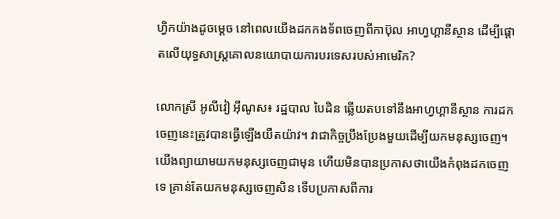ហ្វិកយ៉ាងដូចម្តេច នៅពេលយើងដកកងទ័ពចេញពីកាប៊ុល អាហ្វហ្គានីស្ថាន ដើម្បីផ្ដោតលើយុទ្ធសាស្ត្រគោលនយោបាយការបរទេសរបស់អាមេរិក?

លោកស្រី អូលីវៀ អ៊ីណូស៖ រដ្ឋបាល បៃដិន ឆ្លើយតបទៅនឹងអាហ្វហ្គានីស្ថាន ការដកចេញនេះត្រូវបានធ្វើឡើងយឺតយ៉ាវ។ វាជាកិច្ចប្រឹងប្រែងមួយដើម្បីយកមនុស្សចេញ។ យើងព្យាយាមយកមនុស្សចេញជាមុន ហើយមិនបានប្រកាសថាយើងកំពុងដកចេញទេ គ្រាន់តែយកមនុស្សចេញសិន ទើបប្រកាសពីការ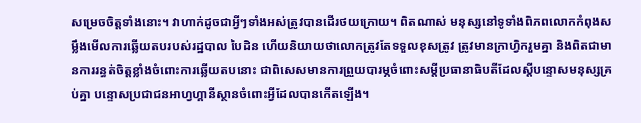សម្រេចចិត្តទាំងនោះ។ វាហាក់ដូចជាអ្វីៗទាំងអស់ត្រូវបានដើរថយក្រោយ។ ពិតណាស់ មនុស្សនៅទូទាំងពិភពលោកកំពុងសម្លឹងមើលការឆ្លើយតបរបស់រដ្ឋបាល បៃដិន ហើយនិយាយថាលោកត្រូវតែទទួលខុសត្រូវ ត្រូវមានក្រាហ្វិករួមគ្នា និងពិតជាមានការរន្ធត់ចិត្តខ្លាំងចំពោះការឆ្លើយតបនោះ ជាពិសេសមានការព្រួយបារម្ភចំពោះសម្ដីប្រធានាធិបតីដែលស្ដីបន្ទោសមនុស្សគ្រប់គ្នា បន្ទោសប្រជាជនអាហ្វហ្គានីស្ថានចំពោះអ្វីដែលបានកើតឡើង។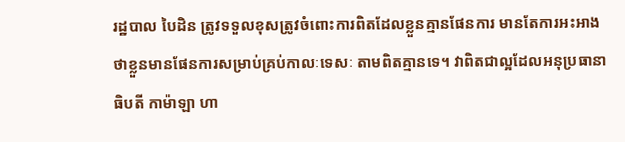រដ្ឋបាល បៃដិន ត្រូវទទួលខុសត្រូវចំពោះការពិតដែលខ្លួនគ្មានផែនការ មានតែការអះអាងថាខ្លួនមានផែនការសម្រាប់គ្រប់កាលៈទេសៈ តាមពិតគ្មានទេ។ វាពិតជាល្អដែលអនុប្រធានាធិបតី កាម៉ាឡា ហា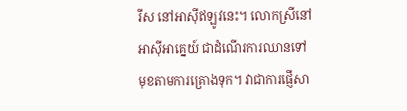រីស នៅអាស៊ីឥឡូវនេះ។ លោកស្រីនៅអាស៊ីអាគ្នេយ៍ ជាដំណើរការឈានទៅមុខតាមការគ្រោងទុក។ វាជាការផ្ញើសា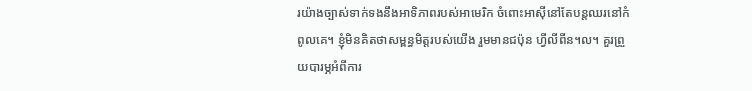រយ៉ាងច្បាស់ទាក់ទងនឹងអាទិភាពរបស់អាមេរិក ចំពោះអាស៊ីនៅតែបន្តឈរនៅកំពូលគេ។ ខ្ញុំមិនគិតថាសម្ពន្ធមិត្តរបស់យើង រួមមានជប៉ុន ហ្វីលីពីន។ល។ គួរព្រួយបារម្ភអំពីការ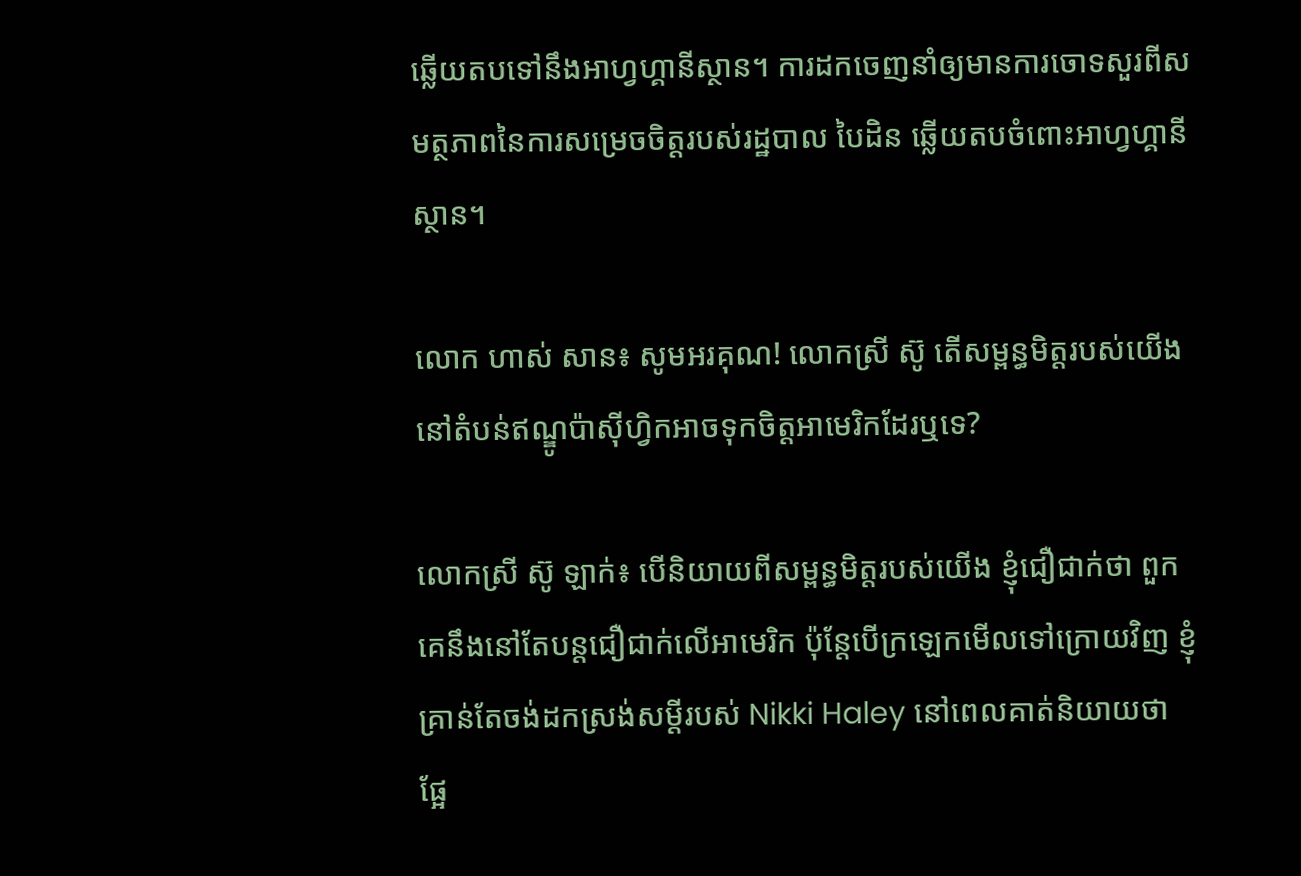ឆ្លើយតបទៅនឹងអាហ្វហ្គានីស្ថាន។ ការដកចេញនាំឲ្យមានការចោទសួរពីសមត្ថភាពនៃការសម្រេចចិត្តរបស់រដ្ឋបាល បៃដិន ឆ្លើយតបចំពោះអាហ្វហ្គានីស្ថាន។

លោក ហាស់ សាន៖ សូមអរគុណ! លោកស្រី ស៊ូ តើសម្ពន្ធមិត្តរបស់យើងនៅតំបន់ឥណ្ឌូប៉ាស៊ីហ្វិកអាចទុកចិត្តអាមេរិកដែរឬទេ?

លោកស្រី ស៊ូ ឡាក់៖ បើនិយាយពីសម្ពន្ធមិត្តរបស់យើង ខ្ញុំជឿជាក់ថា ពួកគេនឹងនៅតែបន្តជឿជាក់លើអាមេរិក ប៉ុន្តែបើក្រឡេកមើលទៅក្រោយវិញ ខ្ញុំគ្រាន់តែចង់ដកស្រង់សម្ដីរបស់ Nikki Haley នៅពេលគាត់និយាយថា ផ្អែ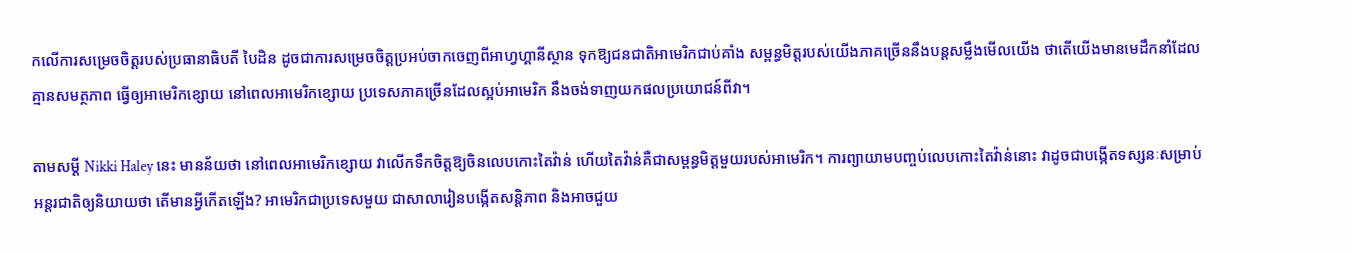កលើការសម្រេចចិត្តរបស់ប្រធានាធិបតី បៃដិន ដូចជាការសម្រេចចិត្តប្រអប់ចាកចេញពីអាហ្វហ្គានីស្ថាន ទុកឱ្យជនជាតិអាមេរិកជាប់គាំង សម្ពន្ធមិត្តរបស់យើងភាគច្រើននឹងបន្តសម្លឹងមើលយើង ថាតើយើងមានមេដឹកនាំដែលគ្មានសមត្ថភាព ធ្វើឲ្យអាមេរិកខ្សោយ នៅពេលអាមេរិកខ្សោយ ប្រទេសភាគច្រើនដែលស្អប់អាមេរិក នឹងចង់ទាញយកផលប្រយោជន៍ពីវា។

តាមសម្ដី Nikki Haley នេះ មានន័យថា នៅពេលអាមេរិកខ្សោយ វាលើកទឹកចិត្តឱ្យចិនលេបកោះតៃវ៉ាន់ ហើយតៃវ៉ាន់គឺជាសម្ពន្ធមិត្តមួយរបស់អាមេរិក។ ការព្យាយាមបញ្ចប់លេបកោះតៃវ៉ាន់នោះ វាដូចជាបង្កើតទស្សនៈសម្រាប់អន្តរជាតិឲ្យនិយាយថា តើមានអ្វីកើតឡើង? អាមេរិកជាប្រទេសមួយ ជាសាលារៀនបង្កើតសន្តិភាព និងអាចជួយ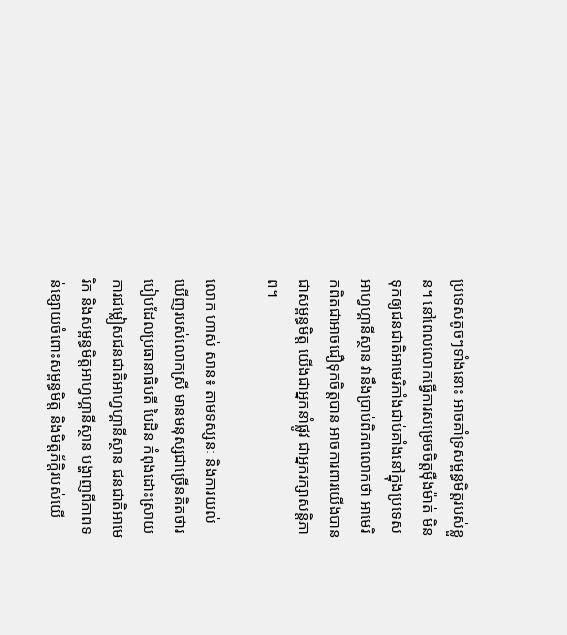ប្រទេសតូចៗទាំងនោះ អាចគាំទ្រសម្ពន្ធមិត្តរបស់ខ្លួន។ នៅពេលលោកធ្វើការសម្រេចចិត្តម៉ឺងម៉ាត់ មិនទុកឲ្យជនជាតិអាមេរិកាំងជាប់គាំងនៅក្នុងប្រទេសអាហ្វហ្គានីស្ថាន វានឹងប្រាប់ពិភពលោកថា អាមេរិកពិតជាអាចជឿទុកចិត្តបាន អាចការពារយើងបាន ជាសម្ពន្ធមិត្ត យើងជាអ្នកនាំផ្លូវ ជាអ្នករក្សាសន្តិភាព។

លោក ហាស់ សាន៖ តាមទស្សនៈ និងការយល់ឃើញរបស់លោកស្រី មានមនុស្សជាច្រើនគិតថារបៀបដែលប្រធានាធិបតី បៃដិន កំពុងដោះស្រាយការជម្លៀសជនជាតិអាហ្វហ្គានីស្ថាន ជនជាតិអាមេរិក និងសម្ពន្ធមិត្តអាហ្វហ្គានីស្ថាន បង្ហាញពីភាពទន់ខ្សោយចំពោះសម្ពន្ធមិត្ត និងមិត្តភ័ក្ដិរបស់យើ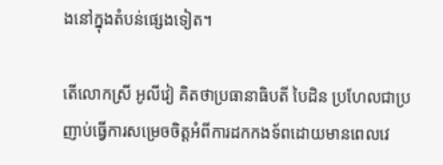ងនៅក្នុងតំបន់ផ្សេងទៀត។

តើលោកស្រី អូលីវៀ គិតថាប្រធានាធិបតី បៃដិន ប្រហែលជាប្រញាប់ធ្វើការសម្រេចចិត្តអំពីការដកកងទ័ពដោយមានពេលវេ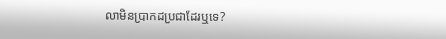លាមិនប្រាកដប្រជាដែរឬទេ?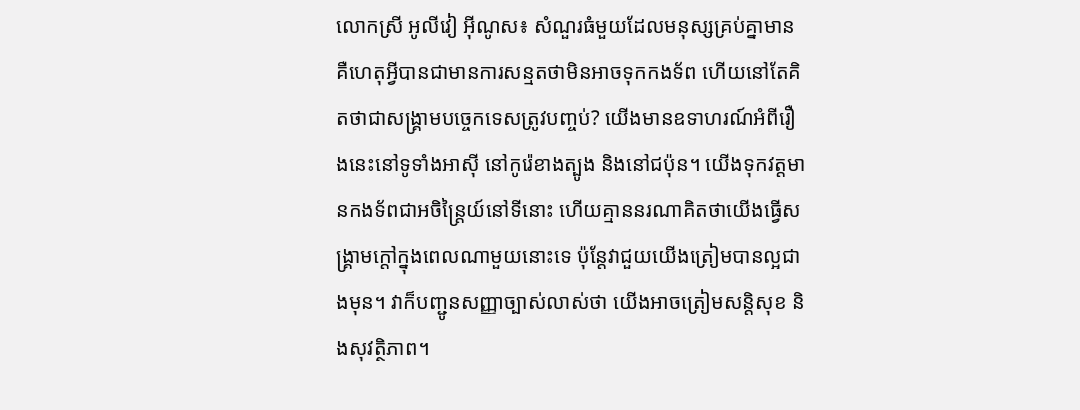លោកស្រី អូលីវៀ អ៊ីណូស៖ សំណួរធំមួយដែលមនុស្សគ្រប់គ្នាមាន គឺហេតុអ្វីបានជាមានការសន្មតថាមិនអាចទុកកងទ័ព ហើយនៅតែគិតថាជាសង្គ្រាមបច្ចេកទេសត្រូវបញ្ចប់? យើងមានឧទាហរណ៍អំពីរឿងនេះនៅទូទាំងអាស៊ី នៅកូរ៉េខាងត្បូង និងនៅជប៉ុន។ យើងទុកវត្តមានកងទ័ពជាអចិន្ត្រៃយ៍នៅទីនោះ ហើយគ្មាននរណាគិតថាយើងធ្វើសង្គ្រាមក្តៅក្នុងពេលណាមួយនោះទេ ប៉ុន្តែវាជួយយើងត្រៀមបានល្អជាងមុន។ វាក៏បញ្ជូនសញ្ញាច្បាស់លាស់ថា យើងអាចត្រៀមសន្តិសុខ និងសុវត្ថិភាព។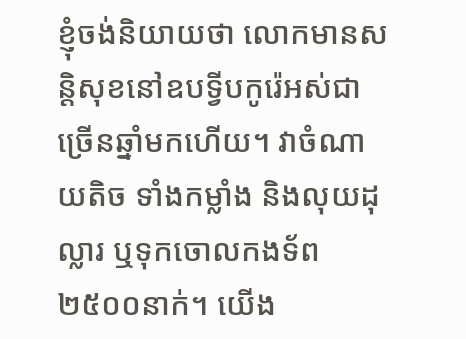ខ្ញុំចង់និយាយថា លោកមានសន្តិសុខនៅឧបទ្វីបកូរ៉េអស់ជាច្រើនឆ្នាំមកហើយ។ វាចំណាយតិច ទាំងកម្លាំង និងលុយដុល្លារ ឬទុកចោលកងទ័ព ២៥០០នាក់។ យើង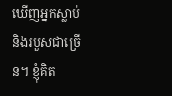ឃើញអ្នកស្លាប់ និងរបួសជាច្រើន។ ខ្ញុំគិត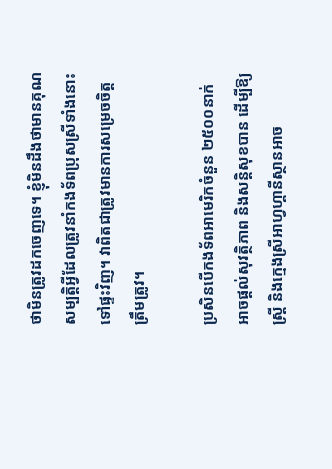ថាមិនត្រូវដកចេញទេ។ ខ្ញុំមិនដឹងថាមានគុណសម្បត្តិអ្វីដែលត្រូវនាំកងទ័ពប្រុសស្រីទាំងនោះទៅផ្ទះវិញ។ វាពិតជាត្រូវមានការសម្រេចចិត្តត្រឹមត្រូវ។

ប្រសិនបើកងទ័ពអាមេរិកចំនួន ២៥០០នាក់ អាចផ្តល់សុវត្ថិភាព និងសន្តិសុខបាន ដើម្បីឱ្យស្ត្រី និងក្មេងស្រីអាហ្វហ្គានីស្ថានអាច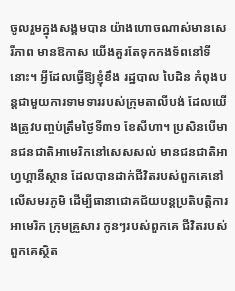ចូលរួមក្នុងសង្គមបាន យ៉ាងហោចណាស់មានសេរីភាព មានឱកាស យើងគួរតែទុកកងទ័ពនៅទីនោះ។ អ្វីដែលធ្វើឱ្យខ្ញុំខឹង រដ្ឋបាល បៃដិន កំពុងបន្តជាមួយការទាមទាររបស់ក្រុមតាលីបង់ ដែលយើងត្រូវបញ្ចប់ត្រឹមថ្ងៃទី៣១ ខែសីហា។ ប្រសិនបើមានជនជាតិអាមេរិកនៅសេសសល់ មានជនជាតិអាហ្វហ្គានីស្ថាន ដែលបានដាក់ជីវិតរបស់ពួកគេនៅលើសមរភូមិ ដើម្បីធានាជោគជ័យបន្តប្រតិបត្តិការអាមេរិក ក្រុមគ្រួសារ កូនៗរបស់ពួកគេ ជីវិតរបស់ពួកគេស្ថិត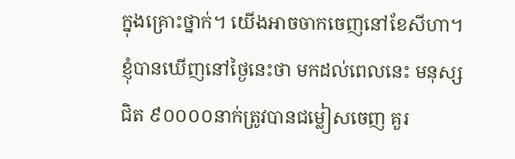ក្នុងគ្រោះថ្នាក់។ យើងអាចចាកចេញនៅខែសីហា។ ខ្ញុំបានឃើញនៅថ្ងៃនេះថា មកដល់ពេលនេះ មនុស្សជិត ៩០០០០នាក់ត្រូវបានជម្លៀសចេញ គួរ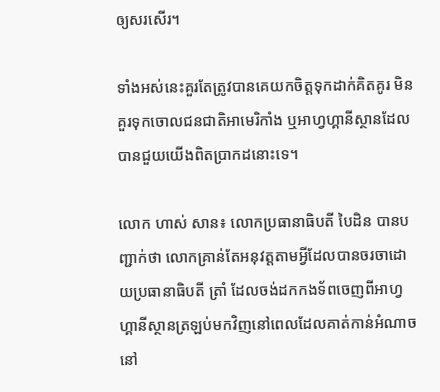ឲ្យសរសើរ។

ទាំងអស់នេះគួរតែត្រូវបានគេយកចិត្តទុកដាក់គិតគូរ មិនគួរទុកចោលជនជាតិអាមេរិកាំង ឬអាហ្វហ្គានីស្ថានដែលបានជួយយើងពិតប្រាកដនោះទេ។

លោក ហាស់ សាន៖ លោកប្រធានាធិបតី បៃដិន បានបញ្ជាក់ថា លោកគ្រាន់តែអនុវត្តតាមអ្វីដែលបានចរចាដោយប្រធានាធិបតី ត្រាំ ដែលចង់ដកកងទ័ពចេញពីអាហ្វហ្គានីស្ថានត្រឡប់មកវិញនៅពេលដែលគាត់កាន់អំណាចនៅ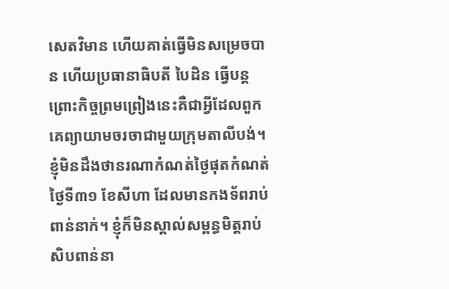សេតវិមាន ហើយគាត់ធ្វើមិនសម្រេចបាន ហើយប្រធានាធិបតី បៃដិន ធ្វើបន្ត ព្រោះកិច្ចព្រមព្រៀងនេះគឺជាអ្វីដែលពួកគេព្យាយាមចរចាជាមួយក្រុមតាលីបង់។ ខ្ញុំមិនដឹងថានរណាកំណត់ថ្ងៃផុតកំណត់ថ្ងៃទី៣១ ខែសីហា ដែលមានកងទ័ពរាប់ពាន់នាក់។ ខ្ញុំក៏មិនស្គាល់សម្ពន្ធមិត្តរាប់សិបពាន់នា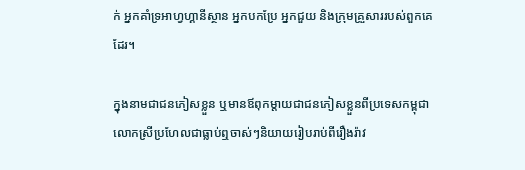ក់ អ្នកគាំទ្រអាហ្វហ្គានីស្ថាន អ្នកបកប្រែ អ្នកជួយ និងក្រុមគ្រួសាររបស់ពួកគេដែរ។

ក្នុងនាមជាជនភៀសខ្លួន ឬមានឪពុកម្តាយជាជនភៀសខ្លួនពីប្រទេសកម្ពុជា លោកស្រីប្រហែលជាធ្លាប់ឮចាស់ៗនិយាយរៀបរាប់ពីរឿងរ៉ាវ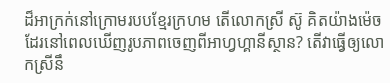ដ៏អាក្រក់នៅក្រោមរបបខ្មែរក្រហម តើលោកស្រី ស៊ូ គិតយ៉ាងម៉េចដែរនៅពេលឃើញរូបភាពចេញពីអាហ្វហ្គានីស្ថាន? តើវាធ្វើឲ្យលោកស្រីនឹ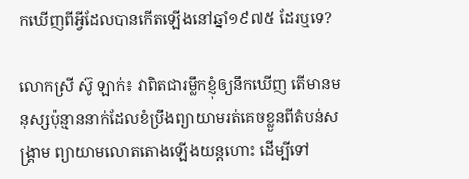កឃើញពីអ្វីដែលបានកើតឡើងនៅឆ្នាំ១៩៧៥ ដែរឬទេ?

លោកស្រី ស៊ូ ឡាក់៖ វាពិតជារម្លឹកខ្ញុំឲ្យនឹកឃើញ តើមានមនុស្សប៉ុន្មាននាក់ដែលខំប្រឹងព្យាយាមរត់គេចខ្លួនពីតំបន់សង្គ្រាម ព្យាយាមលោតតោងឡើងយន្តហោះ ដើម្បីទៅ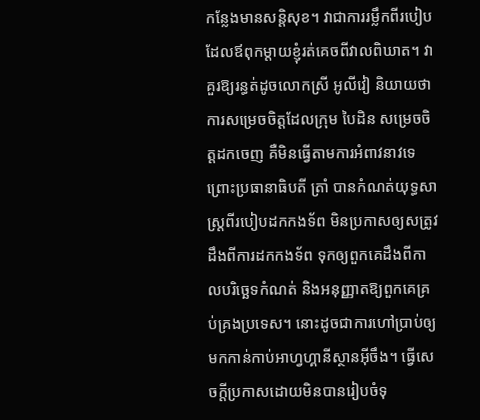កន្លែងមានសន្តិសុខ។ វាជាការរម្លឹកពីរបៀបដែលឪពុកម្តាយខ្ញុំរត់គេចពីវាលពិឃាត។ វាគួរឱ្យរន្ធត់ដូចលោកស្រី អូលីវៀ និយាយថា ការសម្រេចចិត្តដែលក្រុម បៃដិន សម្រេចចិត្តដកចេញ គឺមិនធ្វើតាមការអំពាវនាវទេ ព្រោះប្រធានាធិបតី ត្រាំ បានកំណត់យុទ្ធសាស្ត្រពីរបៀបដកកងទ័ព មិនប្រកាសឲ្យសត្រូវដឹងពីការដកកងទ័ព ទុកឲ្យពួកគេដឹងពីកាលបរិច្ឆេទកំណត់ និងអនុញ្ញាតឱ្យពួកគេគ្រប់គ្រងប្រទេស។ នោះដូចជាការហៅប្រាប់ឲ្យមកកាន់កាប់អាហ្វហ្គានីស្ថានអ៊ីចឹង។ ធ្វើសេចក្តីប្រកាសដោយមិនបានរៀបចំទុ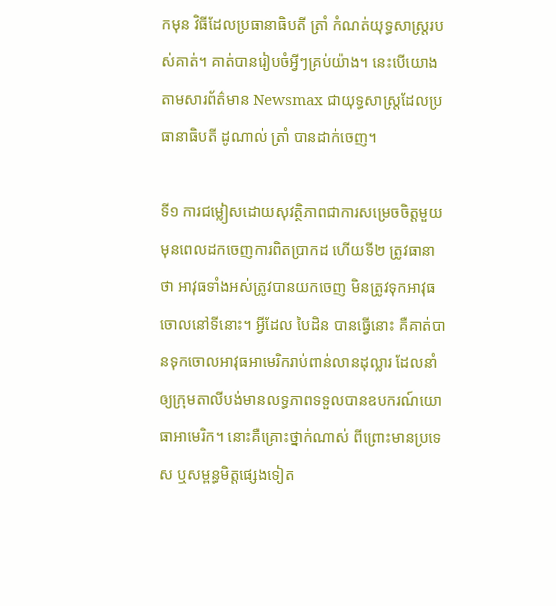កមុន វិធីដែលប្រធានាធិបតី ត្រាំ កំណត់យុទ្ធសាស្ត្ររបស់គាត់។ គាត់បានរៀបចំអ្វីៗគ្រប់យ៉ាង។ នេះបើយោងតាមសារព័ត៌មាន Newsmax ជាយុទ្ធសាស្ត្រដែលប្រធានាធិបតី ដូណាល់ ត្រាំ បានដាក់ចេញ។

ទី១ ការជម្លៀសដោយសុវត្ថិភាពជាការសម្រេចចិត្តមួយមុនពេលដកចេញការពិតប្រាកដ ហើយទី២ ត្រូវធានាថា អាវុធទាំងអស់ត្រូវបានយកចេញ មិនត្រូវទុកអាវុធចោលនៅទីនោះ។ អ្វីដែល បៃដិន បានធ្វើនោះ គឺគាត់បានទុកចោលអាវុធអាមេរិករាប់ពាន់លានដុល្លារ ដែលនាំឲ្យក្រុមតាលីបង់មានលទ្ធភាពទទួលបានឧបករណ៍យោធាអាមេរិក។ នោះគឺគ្រោះថ្នាក់ណាស់ ពីព្រោះមានប្រទេស ឬសម្ពន្ធមិត្តផ្សេងទៀត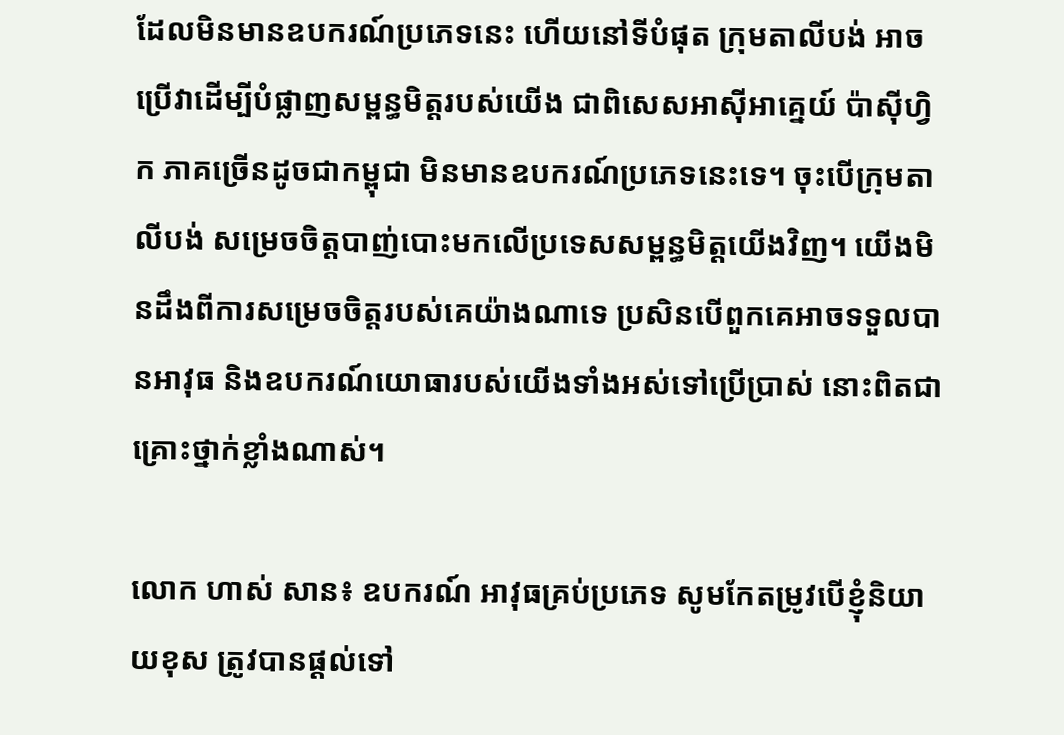ដែលមិនមានឧបករណ៍ប្រភេទនេះ ហើយនៅទីបំផុត ក្រុមតាលីបង់ អាចប្រើវាដើម្បីបំផ្លាញសម្ពន្ធមិត្តរបស់យើង ជាពិសេសអាស៊ីអាគ្នេយ៍ ប៉ាស៊ីហ្វិក ភាគច្រើនដូចជាកម្ពុជា មិនមានឧបករណ៍ប្រភេទនេះទេ។ ចុះបើក្រុមតាលីបង់ សម្រេចចិត្តបាញ់បោះមកលើប្រទេសសម្ពន្ធមិត្តយើងវិញ។ យើងមិនដឹងពីការសម្រេចចិត្តរបស់គេយ៉ាងណាទេ ប្រសិនបើពួកគេអាចទទួលបានអាវុធ និងឧបករណ៍យោធារបស់យើងទាំងអស់ទៅប្រើប្រាស់ នោះពិតជាគ្រោះថ្នាក់ខ្លាំងណាស់។

លោក ហាស់ សាន៖ ឧបករណ៍ អាវុធគ្រប់ប្រភេទ សូមកែតម្រូវបើខ្ញុំនិយាយខុស ត្រូវបានផ្តល់ទៅ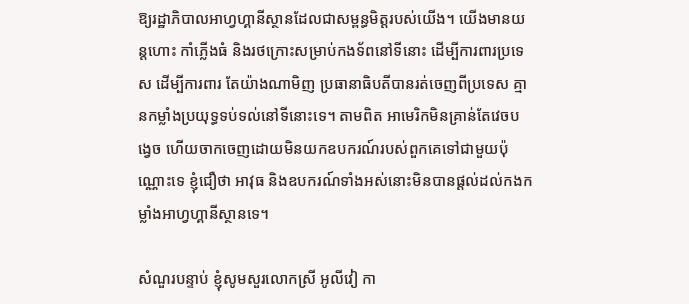ឱ្យរដ្ឋាភិបាលអាហ្វហ្គានីស្ថានដែលជាសម្ពន្ធមិត្តរបស់យើង។ យើងមានយន្តហោះ កាំភ្លើងធំ និងរថក្រោះសម្រាប់កងទ័ពនៅទីនោះ ដើម្បីការពារប្រទេស ដើម្បីការពារ តែយ៉ាងណាមិញ ប្រធានាធិបតីបានរត់ចេញពីប្រទេស គ្មានកម្លាំងប្រយុទ្ធទប់ទល់នៅទីនោះទេ។ តាមពិត អាមេរិកមិនគ្រាន់តែវេចបង្វេច ហើយចាកចេញដោយមិនយកឧបករណ៍របស់ពួកគេទៅជាមួយប៉ុណ្ណោះទេ ខ្ញុំជឿថា អាវុធ និងឧបករណ៍ទាំងអស់នោះមិនបានផ្តល់ដល់កងកម្លាំងអាហ្វហ្គានីស្ថានទេ។

សំណួរបន្ទាប់ ខ្ញុំសូមសួរលោកស្រី អូលីវៀ កា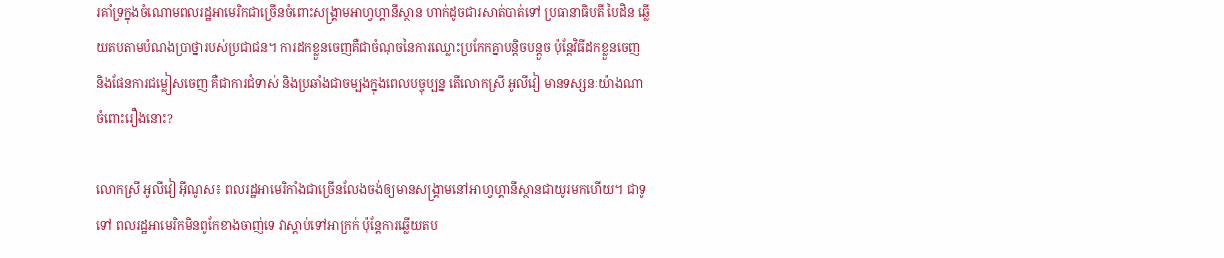រគាំទ្រក្នុងចំណោមពលរដ្ឋអាមេរិកជាច្រើនចំពោះសង្គ្រាមអាហ្វហ្គានីស្ថាន ហាក់ដូចជារសាត់បាត់ទៅ ប្រធានាធិបតី បៃដិន ឆ្លើយតបតាមបំណងប្រាថ្នារបស់ប្រជាជន។ ការដកខ្លួនចេញគឺជាចំណុចនៃការឈ្លោះប្រកែកគ្នាបន្តិចបន្តួច ប៉ុន្តែវិធីដកខ្លួនចេញ និងផែនការជម្លៀសចេញ គឺជាការជំទាស់ និងប្រឆាំងជាចម្បងក្នុងពេលបច្ចុប្បន្ន តើលោកស្រី អូលីវៀ មានទស្សនៈយ៉ាងណាចំពោះរឿងនោះ?

លោកស្រី អូលីវៀ អ៊ីណូស៖ ពលរដ្ឋអាមេរិកាំងជាច្រើនលែងចង់ឲ្យមានសង្គ្រាមនៅអាហ្វហ្គានីស្ថានជាយូរមកហើយ។ ជាទូទៅ ពលរដ្ឋអាមេរិកមិនពូកែខាងចាញ់ទេ វាស្តាប់ទៅអាក្រក់ ប៉ុន្តែការឆ្លើយតប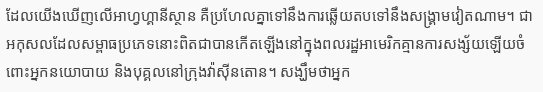ដែលយើងឃើញលើអាហ្វហ្គានីស្ថាន គឺប្រហែលគ្នាទៅនឹងការឆ្លើយតបទៅនឹងសង្គ្រាមវៀតណាម។ ជាអកុសលដែលសម្ពាធប្រភេទនោះពិតជាបានកើតឡើងនៅក្នុងពលរដ្ឋអាមេរិកគ្មានការសង្ស័យឡើយចំពោះអ្នកនយោបាយ និងបុគ្គលនៅក្រុងវ៉ាស៊ីនតោន។ សង្ឃឹមថាអ្នក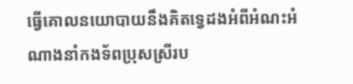ធ្វើគោលនយោបាយនឹងគិតទ្វេដងអំពីអំណះអំណាងនាំកងទ័ពប្រុសស្រីរប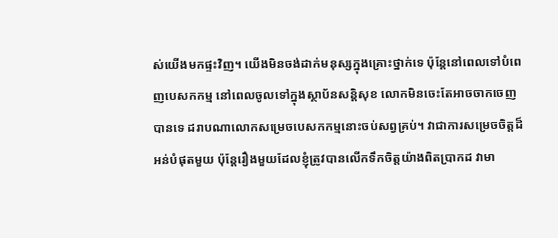ស់យើងមកផ្ទះវិញ។ យើងមិនចង់ដាក់មនុស្សក្នុងគ្រោះថ្នាក់ទេ ប៉ុន្តែនៅពេលទៅបំពេញបេសកកម្ម នៅពេលចូលទៅក្នុងស្ថាប័នសន្តិសុខ លោកមិនចេះតែអាចចាកចេញបានទេ ដរាបណាលោកសម្រេចបេសកកម្មនោះចប់សព្វគ្រប់។ វាជាការសម្រេចចិត្តដ៏អន់បំផុតមួយ ប៉ុន្តែរឿងមួយដែលខ្ញុំត្រូវបានលើកទឹកចិត្តយ៉ាងពិតប្រាកដ វាមា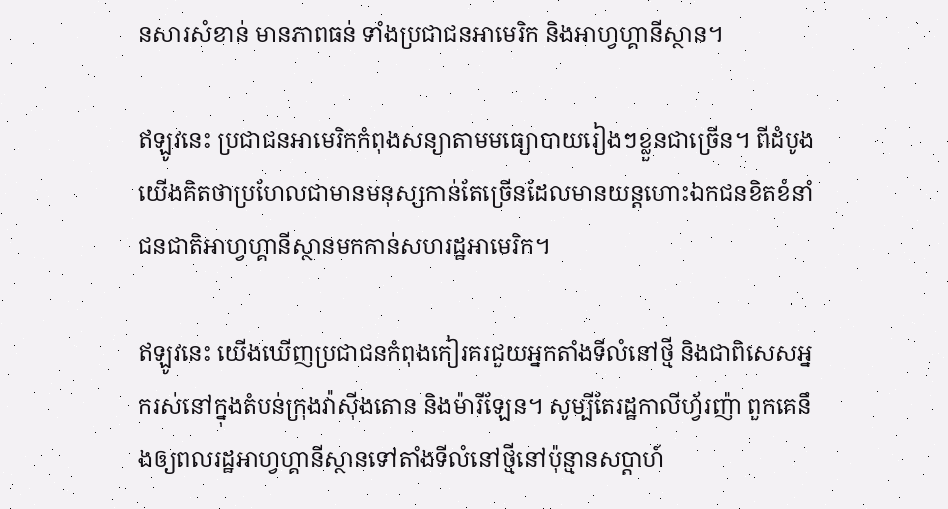នសារសំខាន់ មានភាពធន់ ទាំងប្រជាជនអាមេរិក និងអាហ្វហ្គានីស្ថាន។

ឥឡូវនេះ ប្រជាជនអាមេរិកកំពុងសន្យាតាមមធ្យោបាយរៀងៗខ្លួនជាច្រើន។ ពីដំបូង យើងគិតថាប្រហែលជាមានមនុស្សកាន់តែច្រើនដែលមានយន្តហោះឯកជនខិតខំនាំជនជាតិអាហ្វហ្គានីស្ថានមកកាន់សហរដ្ឋអាមេរិក។

ឥឡូវនេះ យើងឃើញប្រជាជនកំពុងកៀរគរជួយអ្នកតាំងទីលំនៅថ្មី និងជាពិសេសអ្នករស់នៅក្នុងតំបន់ក្រុងវ៉ាស៊ីងតោន និងម៉ារីឡែន។ សូម្បីតែរដ្ឋកាលីហ្វ័រញ៉ា ពួកគេនឹងឲ្យពលរដ្ឋអាហ្វហ្គានីស្ថានទៅតាំងទីលំនៅថ្មីនៅប៉ុន្មានសប្តាហ៍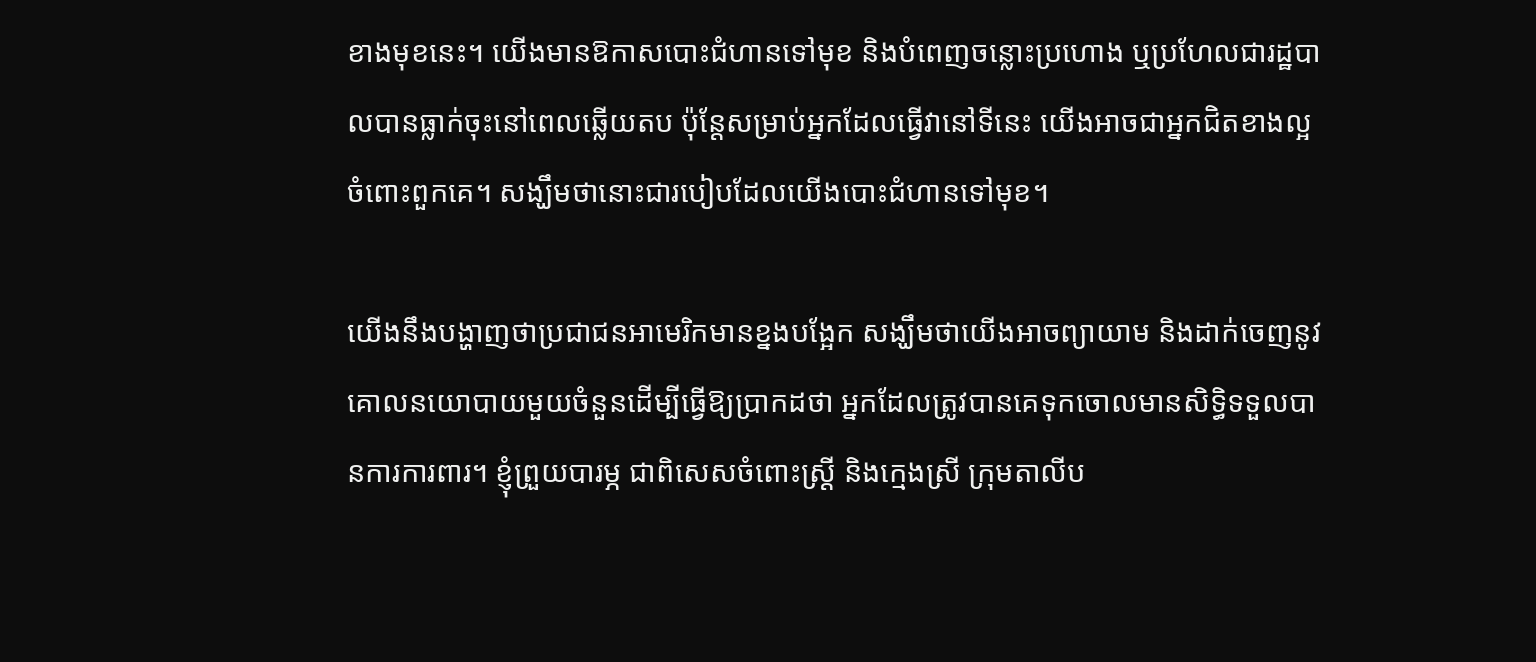ខាងមុខនេះ។ យើងមានឱកាសបោះជំហានទៅមុខ និងបំពេញចន្លោះប្រហោង ឬប្រហែលជារដ្ឋបាលបានធ្លាក់ចុះនៅពេលឆ្លើយតប ប៉ុន្តែសម្រាប់អ្នកដែលធ្វើវានៅទីនេះ យើងអាចជាអ្នកជិតខាងល្អចំពោះពួកគេ។ សង្ឃឹមថានោះជារបៀបដែលយើងបោះជំហានទៅមុខ។

យើងនឹងបង្ហាញថាប្រជាជនអាមេរិកមានខ្នងបង្អែក សង្ឃឹមថាយើងអាចព្យាយាម និងដាក់ចេញនូវគោលនយោបាយមួយចំនួនដើម្បីធ្វើឱ្យប្រាកដថា អ្នកដែលត្រូវបានគេទុកចោលមានសិទ្ធិទទួលបានការការពារ។ ខ្ញុំព្រួយបារម្ភ ជាពិសេសចំពោះស្ត្រី និងក្មេងស្រី ក្រុមតាលីប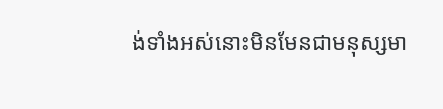ង់ទាំងអស់នោះមិនមែនជាមនុស្សមា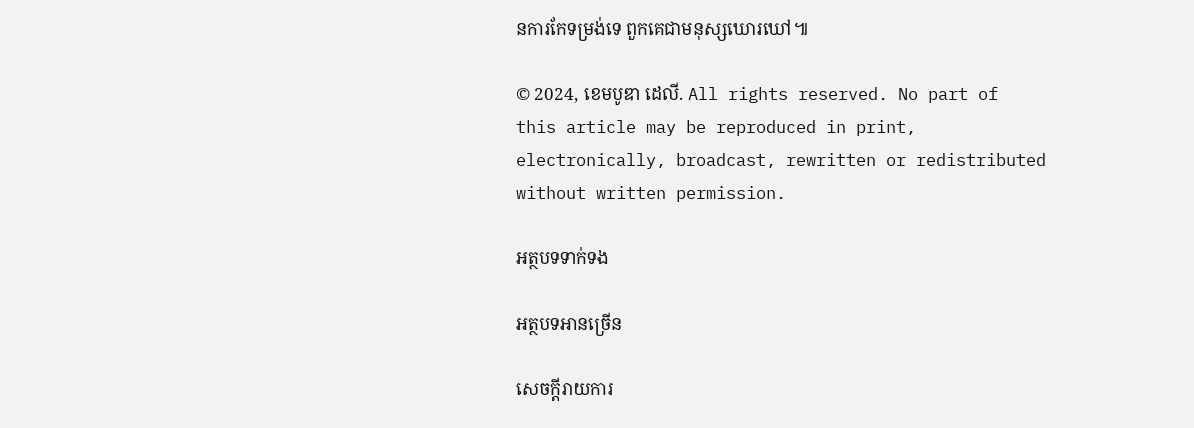នការកែទម្រង់ទេ ពួកគេជាមនុស្សឃោរឃៅ៕

© 2024, ខេមបូឌា ដេលី. All rights reserved. No part of this article may be reproduced in print, electronically, broadcast, rewritten or redistributed without written permission.

អត្ថបទទាក់ទង

អត្ថបទអានច្រើន

សេចក្ដីរាយការ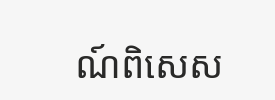ណ៍ពិសេស